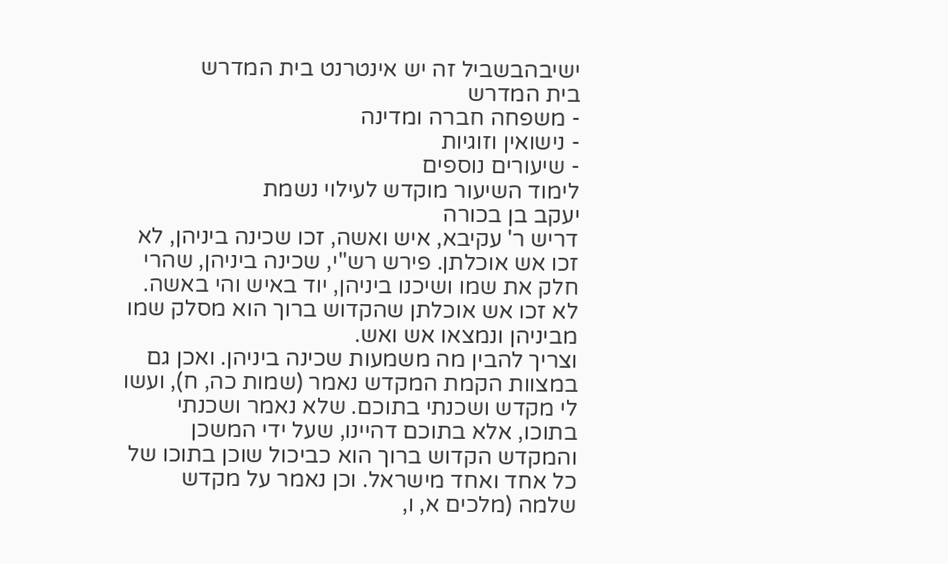ישיבהבשביל זה יש אינטרנט בית המדרש
בית המדרש
- משפחה חברה ומדינה
- נישואין וזוגיות
- שיעורים נוספים
לימוד השיעור מוקדש לעילוי נשמת
יעקב בן בכורה
דריש ר' עקיבא, איש ואשה, זכו שכינה ביניהן, לא זכו אש אוכלתן. פירש רש"י, שכינה ביניהן, שהרי חלק את שמו ושיכנו ביניהן, יוד באיש והי באשה. לא זכו אש אוכלתן שהקדוש ברוך הוא מסלק שמו מביניהן ונמצאו אש ואש.
וצריך להבין מה משמעות שכינה ביניהן. ואכן גם במצוות הקמת המקדש נאמר (שמות כה, ח), ועשו לי מקדש ושכנתי בתוכם. שלא נאמר ושכנתי בתוכו, אלא בתוכם דהיינו, שעל ידי המשכן והמקדש הקדוש ברוך הוא כביכול שוכן בתוכו של כל אחד ואחד מישראל. וכן נאמר על מקדש שלמה (מלכים א, ו,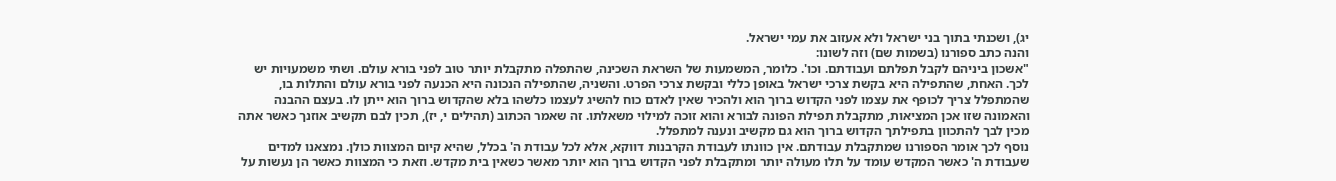יג), ושכנתי בתוך בני ישראל ולא אעזוב את עמי ישראל.
והנה כתב ספורנו (בשמות שם) וזה לשונו:
"אשכון ביניהם לקבל תפלתם ועבודתם. וכו'. כלומר, המשמעות של השראת השכינה, שהתפלה מתקבלת יותר טוב לפני בורא עולם. ושתי משמעויות יש לכך. האחת, שהתפילה היא בקשת צרכי ישראל באופן כללי ובקשת צרכי הפרט. והשניה, שהתפילה הנכונה היא הכנעה לפני בורא עולם והתלות בו, שהמתפלל צריך לכופף את עצמו לפני הקדוש ברוך הוא ולהכיר שאין לאדם כוח להשיג לעצמו כלשהו בלא שהקדוש ברוך הוא ייתן לו. בעצם ההבנה והאמונה שזו אכן המציאות, מתקבלת תפילת הפונה לבורא והוא זוכה למילוי משאלתו. זה שאמר הכתוב (תהילים י, יז), תכין לבם תקשיב אוזנך כאשר אתה מכין לבך להתכוון בתפילתך הקדוש ברוך הוא גם מקשיב ונענה למתפלל.
נוסף לכך אומר הספורנו שמתקבלת עבודתם. אין כוונתו לעבודת הקרבנות דווקא, אלא לכל עבודת ה' בכלל, שהיא קיום המצוות כולן. נמצאנו למדים שעבודת ה' כאשר המקדש עומד על תלו מעולה יותר ומתקבלת לפני הקדוש ברוך הוא יותר מאשר כשאין בית מקדש. וזאת כי המצוות כאשר הן נעשות על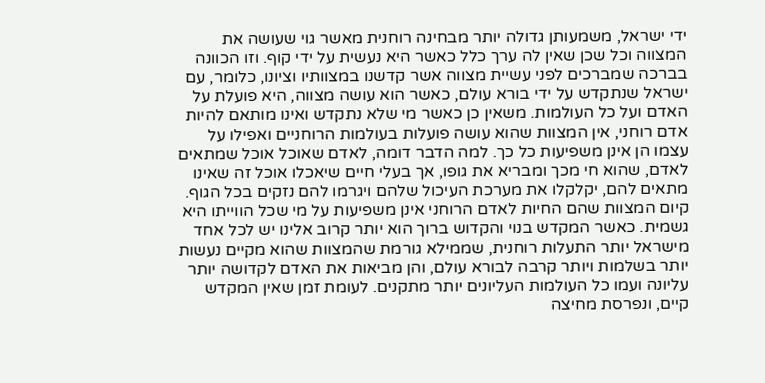ידי ישראל, משמעותן גדולה יותר מבחינה רוחנית מאשר גוי שעושה את המצווה וכל שכן שאין לה ערך כלל כאשר היא נעשית על ידי קוף. וזו הכוונה בברכה שמברכים לפני עשיית מצווה אשר קדשנו במצוותיו וציונו, כלומר, עם ישראל שנתקדש על ידי בורא עולם, כאשר הוא עושה מצווה, היא פועלת על האדם ועל כל העולמות. משאין כן כאשר מי שלא נתקדש ואינו מותאם להיות אדם רוחני, אין המצוות שהוא עושה פועלות בעולמות הרוחניים ואפילו על עצמו הן אינן משפיעות כל כך. למה הדבר דומה, לאדם שאוכל אוכל שמתאים לאדם, שהוא חי מכך ומבריא את גופו, אך בעלי חיים שיאכלו אוכל זה שאינו מתאים להם, יקלקלו את מערכת העיכול שלהם ויגרמו להם נזקים בכל הגוף.
קיום המצוות שהם החיות לאדם הרוחני אינן משפיעות על מי שכל הווייתו היא גשמית. כאשר המקדש בנוי והקדוש ברוך הוא יותר קרוב אלינו יש לכל אחד מישראל יותר התעלות רוחנית, שממילא גורמת שהמצוות שהוא מקיים נעשות יותר בשלמות ויותר קרבה לבורא עולם, והן מביאות את האדם לקדושה יותר עליונה ועמו כל העולמות העליונים יותר מתקנים. לעומת זמן שאין המקדש קיים, ונפרסת מחיצה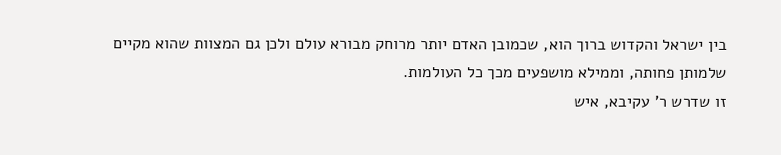בין ישראל והקדוש ברוך הוא, שכמובן האדם יותר מרוחק מבורא עולם ולכן גם המצוות שהוא מקיים שלמותן פחותה, וממילא מושפעים מכך כל העולמות.
זו שדרש ר' עקיבא, איש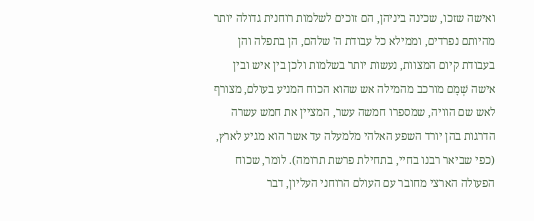ואישה שזכו, שכינה ביניהן, הם זוכים לשלמות רוחנית גדולה יותר מהיותם נפרדים, וממילא כל עבודת ה' שלהם, הן בתפלה והן בעבודת קיום המצוות, נעשות יותר בשלמות ולכן בין איש ובין אישה שְׁמָם מורכב מהמילה אש שהוא הכוח המניע בעולם, מצורף לאש שם הוויה, שמספרו חמשה עשר, המציין את חמש עשרה הדרגות בהן יורד השפע האלהי מלמעלה עד אשר הוא מגיע לארץ, (כפי שביאר רבנו בחיי, בתחילת פרשת תרומה). לומר, שכוח הפעולה הארצי מחובר עם העולם הרוחני העליון, דבר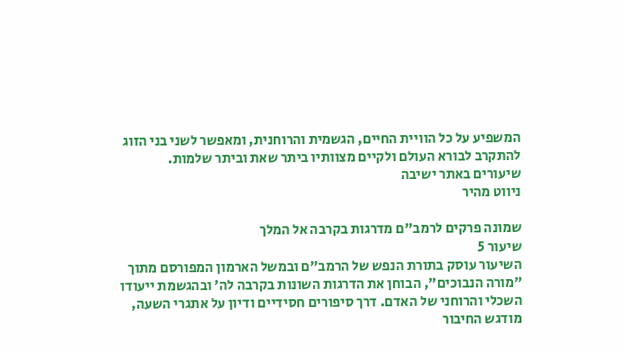המשפיע על כל הוויית החיים, הגשמית והרוחנית, ומאפשר לשני בני הזוג להתקרב לבורא העולם ולקיים מצוותיו ביתר שאת וביתר שלמות.
שיעורים באתר ישיבה
ניווט מהיר

שמונה פרקים לרמב"ם מדרגות בקרבה אל המלך
שיעור 5
השיעור עוסק בתורת הנפש של הרמב"ם ובמשל הארמון המפורסם מתוך "מורה הנבוכים", הבוחן את הדרגות השונות בקרבה לה' ובהגשמת ייעודו השכלי והרוחני של האדם. דרך סיפורים חסידיים ודיון על אתגרי השעה, מודגש החיבור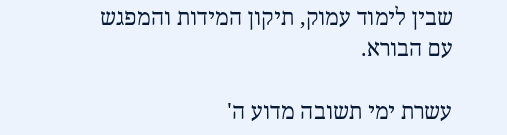שבין לימוד עמוק, תיקון המידות והמפגש עם הבורא.

עשרת ימי תשובה מדוע ה'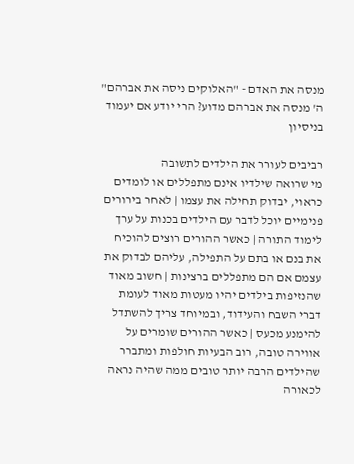מנסה את האדם - "האלוקים ניסה את אברהם"
ה' מנסה את אברהם מדוע? הרי יודע אם יעמוד בניסיון

רביבים לעורר את הילדים לתשובה
מי שרואה שילדיו אינם מתפללים או לומדים כראוי, יבדוק תחילה את עצמו | לאחר בירורים פנימיים יוכל לדבר עם הילדים בכנות על ערך לימוד התורה | כאשר ההורים רוצים להוכיח את בנם או בתם על התפילה, עליהם לבדוק את עצמם אם הם מתפללים ברצינות | חשוב מאוד שהנזיפות בילדים יהיו מעטות מאוד לעומת דברי השבח והעידוד, ובמיוחד צריך להשתדל להימנע מכעס | כאשר ההורים שומרים על אווירה טובה, רוב הבעיות חולפות ומתברר שהילדים הרבה יותר טובים ממה שהיה נראה לכאורה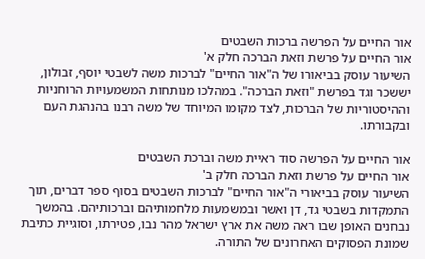אור החיים על הפרשה ברכות השבטים
אור החיים על פרשת וזאת הברכה חלק א'
השיעור עוסק בביאורו של ה"אור החיים" לברכות משה לשבטי יוסף, זבולון, יששכר וגד בפרשת "וזאת הברכה". במהלכו מנותחות המשמעויות הרוחניות וההיסטוריות של הברכות, לצד מקומו המיוחד של משה רבנו בהנהגת העם ובקבורתו.

אור החיים על הפרשה סוד ראיית משה וברכת השבטים
אור החיים על פרשת וזאת הברכה חלק ב'
השיעור עוסק בביאורי ה"אור החיים" לברכות השבטים בסוף ספר דברים, תוך התמקדות בשבטי גד, דן ואשר ובמשמעות מלחמותיהם וברכותיהם. בהמשך נבחנים האופן שבו ראה משה את ארץ ישראל מהר נבו, פטירתו, וסוגיית כתיבת שמונת הפסוקים האחרונים של התורה.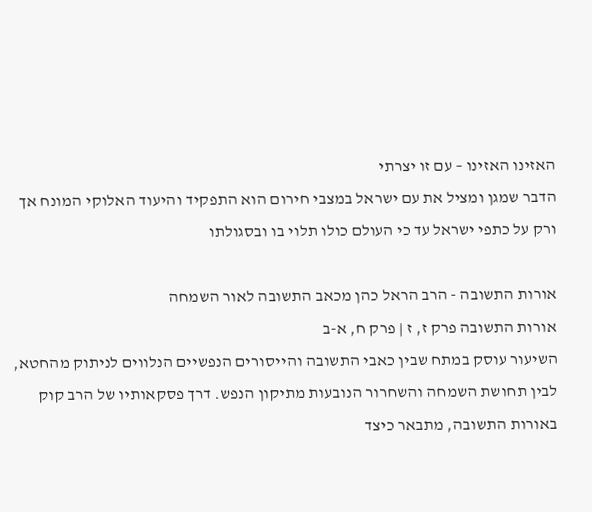האזינו האזינו – עם זו יצרתי
הדבר שמגן ומציל את עם ישראל במצבי חירום הוא התפקיד והיעוד האלוקי המונח אך ורק על כתפי ישראל עד כי העולם כולו תלוי בו ובסגולתו

אורות התשובה - הרב הראל כהן מכאב התשובה לאור השמחה
אורות התשובה פרק ז, ז | פרק ח, א-ב
השיעור עוסק במתח שבין כאבי התשובה והייסורים הנפשיים הנלווים לניתוק מהחטא, לבין תחושת השמחה והשחרור הנובעות מתיקון הנפש. דרך פסקאותיו של הרב קוק באורות התשובה, מתבאר כיצד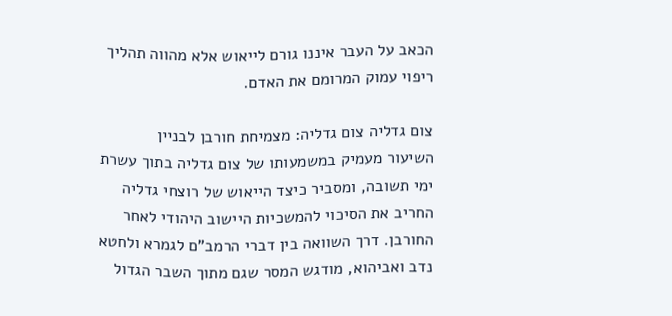הכאב על העבר איננו גורם לייאוש אלא מהווה תהליך ריפוי עמוק המרומם את האדם.

צום גדליה צום גדליה: מצמיחת חורבן לבניין
השיעור מעמיק במשמעותו של צום גדליה בתוך עשרת ימי תשובה, ומסביר כיצד הייאוש של רוצחי גדליה החריב את הסיכוי להמשכיות היישוב היהודי לאחר החורבן. דרך השוואה בין דברי הרמב"ם לגמרא ולחטא נדב ואביהוא, מודגש המסר שגם מתוך השבר הגדול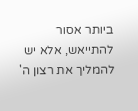ביותר אסור להתייאש, אלא יש להמליך את רצון ה'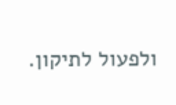ולפעול לתיקון.